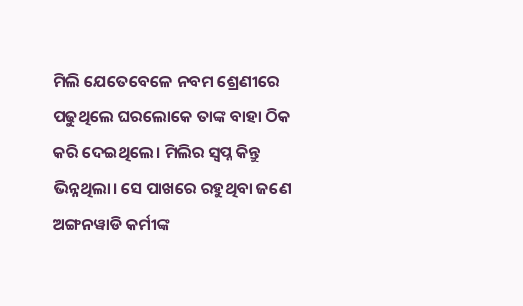ମିଲି ଯେତେବେଳେ ନବମ ଶ୍ରେଣୀରେ ପଢୁଥିଲେ ଘରଲୋକେ ତାଙ୍କ ବାହା ଠିକ କରି ଦେଇଥିଲେ। ମିଲିର ସ୍ବପ୍ନ କିନ୍ତୁ ଭିନ୍ନଥିଲା। ସେ ପାଖରେ ରହୁଥିବା ଜଣେ ଅଙ୍ଗନୱାଡି କର୍ମୀଙ୍କ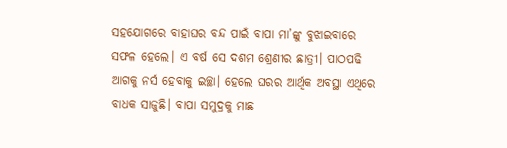ସହଯୋଗରେ ବାହାଘର ବନ୍ଦ ପାଇଁ ବାପା ମା’ଙ୍କୁ ବୁଝାଇବାରେ ସଫଳ ହେଲେ। ଏ ବର୍ଷ ସେ ଦଶମ ଶ୍ରେଣୀର ଛାତ୍ରୀ। ପାଠପଢି ଆଗକୁ ନର୍ସ ହେବାକୁ ଇଚ୍ଛା। ହେଲେ ଘରର ଆର୍ଥିକ ଅବସ୍ଥା ଏଥିରେ ବାଧକ ସାଜୁଛି। ବାପା ସମୁଦ୍ରକୁ ମାଛ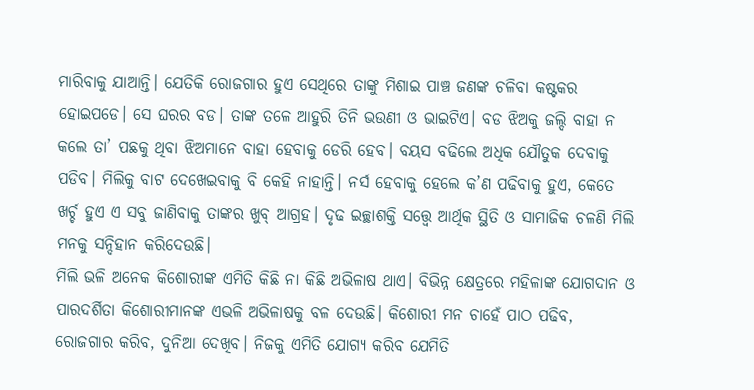ମାରିବାକୁ ଯାଆନ୍ତି। ଯେତିକି ରୋଜଗାର ହୁଏ ସେଥିରେ ତାଙ୍କୁ ମିଶାଇ ପାଞ୍ଚ ଜଣଙ୍କ ଚଳିବା କଷ୍ଟକର ହୋଇପଡେ। ସେ ଘରର ବଡ। ତାଙ୍କ ତଳେ ଆହୁରି ତିନି ଭଉଣୀ ଓ ଭାଇଟିଏ। ବଡ ଝିଅକୁ ଜଲ୍ଦି ବାହା ନ କଲେ ତା’ ପଛକୁ ଥିବା ଝିଅମାନେ ବାହା ହେବାକୁ ଡେରି ହେବ। ବୟସ ବଢିଲେ ଅଧିକ ଯୌତୁକ ଦେବାକୁ ପଡିବ। ମିଲିକୁ ବାଟ ଦେଖେଇବାକୁ ବି କେହି ନାହାନ୍ତି। ନର୍ସ ହେବାକୁ ହେଲେ କ’ଣ ପଢିବାକୁ ହୁଏ, କେତେ ଖର୍ଚ୍ଚ ହୁଏ ଏ ସବୁ ଜାଣିବାକୁ ତାଙ୍କର ଖୁବ୍ ଆଗ୍ରହ। ଦୃଢ ଇଚ୍ଛାଶକ୍ତି ସତ୍ତ୍ୱେ ଆର୍ଥିକ ସ୍ଥିତି ଓ ସାମାଜିକ ଚଳଣି ମିଲି ମନକୁ ସନ୍ଦିହାନ କରିଦେଉଛି।
ମିଲି ଭଳି ଅନେକ କିଶୋରୀଙ୍କ ଏମିତି କିଛି ନା କିଛି ଅଭିଳାଷ ଥାଏ। ବିଭିନ୍ନ କ୍ଷେତ୍ରରେ ମହିଳାଙ୍କ ଯୋଗଦାନ ଓ ପାରଦର୍ଶିତା କିଶୋରୀମାନଙ୍କ ଏଭଳି ଅଭିଳାଷକୁ ବଳ ଦେଉଛି। କିଶୋରୀ ମନ ଚାହେଁ ପାଠ ପଢିବ, ରୋଜଗାର କରିବ, ଦୁନିଆ ଦେଖିବ। ନିଜକୁ ଏମିତି ଯୋଗ୍ୟ କରିବ ଯେମିତି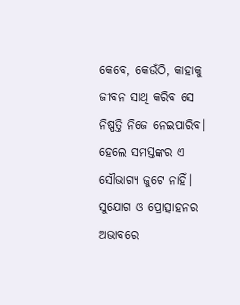କେବେ, କେଉଁଠି, କାହାକୁ ଜୀବନ ସାଥି କରିବ ସେ ନିଷ୍ପତ୍ତି ନିଜେ ନେଇପାରିବ। ହେଲେ ସମସ୍ତଙ୍କର ଏ ସୌଭାଗ୍ୟ ଜୁଟେ ନାହିଁ। ସୁଯୋଗ ଓ ପ୍ରୋତ୍ସାହନର ଅଭାବରେ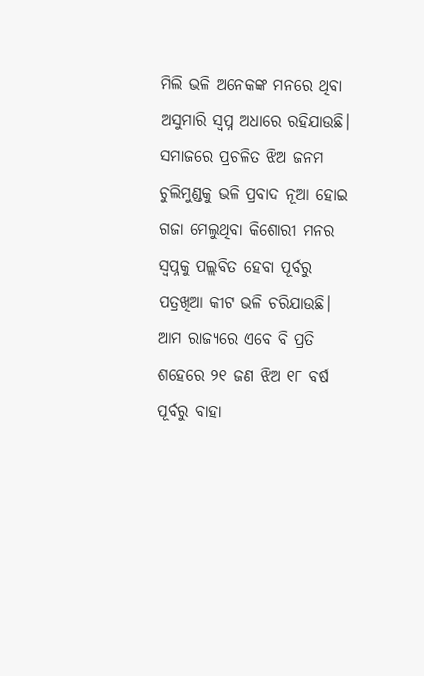ମିଲି ଭଳି ଅନେକଙ୍କ ମନରେ ଥିବା ଅସୁମାରି ସ୍ବପ୍ନ ଅଧାରେ ରହିଯାଉଛି। ସମାଜରେ ପ୍ରଚଳିତ ଝିଅ ଜନମ ଚୁଲିମୁଣ୍ଡକୁ ଭଳି ପ୍ରବାଦ ନୂଆ ହୋଇ ଗଜା ମେଲୁଥିବା କିଶୋରୀ ମନର ସ୍ବପ୍ନକୁ ପଲ୍ଲବିତ ହେବା ପୂର୍ବରୁ ପତ୍ରଖିଆ କୀଟ ଭଳି ଚରିଯାଉଛି। ଆମ ରାଜ୍ୟରେ ଏବେ ବି ପ୍ରତି ଶହେରେ ୨୧ ଜଣ ଝିଅ ୧୮ ବର୍ଷ ପୂର୍ବରୁ ବାହା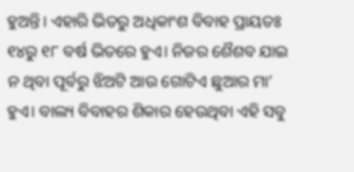ହୁଅନ୍ତି। ଏହାରି ଭିତରୁ ଅଧିକାଂଶ ବିବାହ ପ୍ରାୟତଃ ୧୪ରୁ ୧୮ ବର୍ଷ ଭିତରେ ହୁଏ। ନିଜର ଶୈଶବ ଯାଇ ନ ଥିବା ପୂର୍ବରୁ ଝିଅଟି ଆଉ ଗୋଟିଏ ଛୁଆର ମା’ ହୁଏ। ବାଲ୍ୟ ବିବାହର ଶିକାର ହେଉଥିବା ଏହି ସବୁ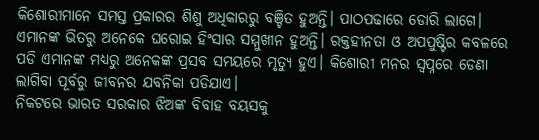କିଶୋରୀମାନେ ସମସ୍ତ ପ୍ରକାରର ଶିଶୁ ଅଧିକାରରୁ ବଞ୍ଚିତ ହୁଅନ୍ତି। ପାଠପଢାରେ ଡୋରି ଲାଗେ। ଏମାନଙ୍କ ଭିତରୁ ଅନେକେ ଘରୋଇ ହିଂସାର ସମ୍ମୁଖୀନ ହୁଅନ୍ତି। ରକ୍ତହୀନତା ଓ ଅପପୁଷ୍ଟିର କବଳରେ ପଡି ଏମାନଙ୍କ ମଧ୍ୟରୁ ଅନେକଙ୍କ ପ୍ରସବ ସମୟରେ ମୃତ୍ୟୁ ହୁଏ। କିଶୋରୀ ମନର ସ୍ବପ୍ନରେ ଡେଣା ଲାଗିବା ପୂର୍ବରୁ ଜୀବନର ଯବନିକା ପଡିଯାଏ।
ନିକଟରେ ଭାରତ ସରକାର ଝିଅଙ୍କ ବିବାହ ବୟସକୁ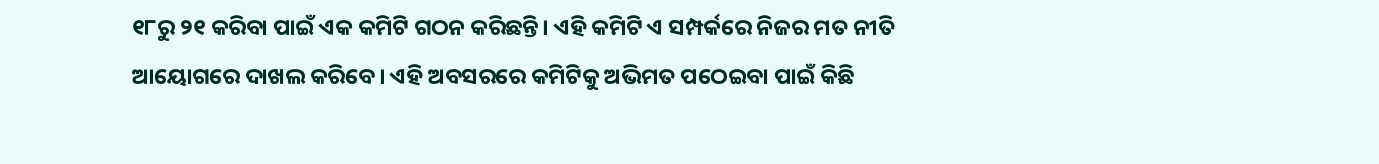୧୮ରୁ ୨୧ କରିବା ପାଇଁ ଏକ କମିଟି ଗଠନ କରିଛନ୍ତି। ଏହି କମିଟି ଏ ସମ୍ପର୍କରେ ନିଜର ମତ ନୀତି ଆୟୋଗରେ ଦାଖଲ କରିବେ। ଏହି ଅବସରରେ କମିଟିକୁ ଅଭିମତ ପଠେଇବା ପାଇଁ କିଛି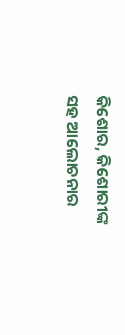କିଶୋର, କିଶୋରୀଙ୍କ ସହ ଆଲୋଚନାର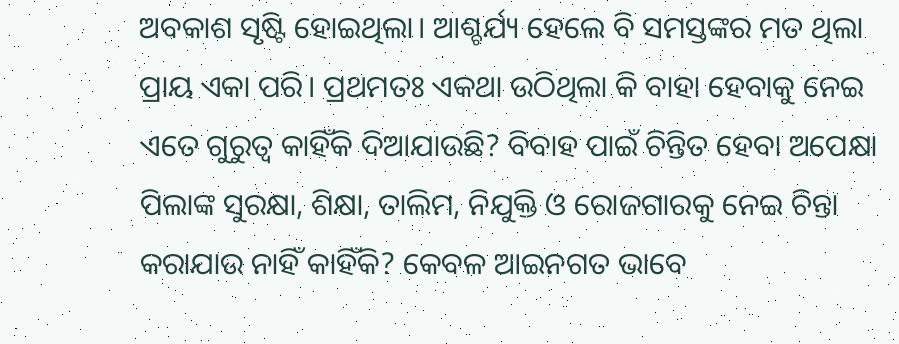ଅବକାଶ ସୃଷ୍ଟି ହୋଇଥିଲା। ଆଶ୍ଚର୍ଯ୍ୟ ହେଲେ ବି ସମସ୍ତଙ୍କର ମତ ଥିଲା ପ୍ରାୟ ଏକା ପରି। ପ୍ରଥମତଃ ଏକଥା ଉଠିଥିଲା କି ବାହା ହେବାକୁ ନେଇ ଏତେ ଗୁରୁତ୍ୱ କାହିଁକି ଦିଆଯାଉଛି? ବିବାହ ପାଇଁ ଚିନ୍ତିତ ହେବା ଅପେକ୍ଷା ପିଲାଙ୍କ ସୁରକ୍ଷା, ଶିକ୍ଷା, ତାଲିମ, ନିଯୁକ୍ତି ଓ ରୋଜଗାରକୁ ନେଇ ଚିନ୍ତା କରାଯାଉ ନାହିଁ କାହିଁକି? କେବଳ ଆଇନଗତ ଭାବେ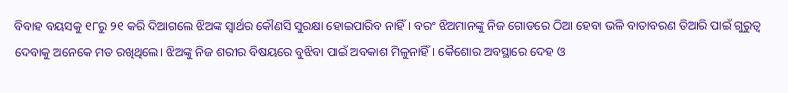ବିବାହ ବୟସକୁ ୧୮ରୁ ୨୧ କରି ଦିଆଗଲେ ଝିଅଙ୍କ ସ୍ବାର୍ଥର କୌଣସି ସୁରକ୍ଷା ହୋଇପାରିବ ନାହିଁ। ବରଂ ଝିଅମାନଙ୍କୁ ନିଜ ଗୋଡରେ ଠିଆ ହେବା ଭଳି ବାତାବରଣ ତିଆରି ପାଇଁ ଗୁରୁତ୍ୱ ଦେବାକୁ ଅନେକେ ମତ ରଖିଥିଲେ। ଝିଅଙ୍କୁ ନିଜ ଶରୀର ବିଷୟରେ ବୁଝିବା ପାଇଁ ଅବକାଶ ମିଳୁନାହିଁ। କୈଶୋର ଅବସ୍ଥାରେ ଦେହ ଓ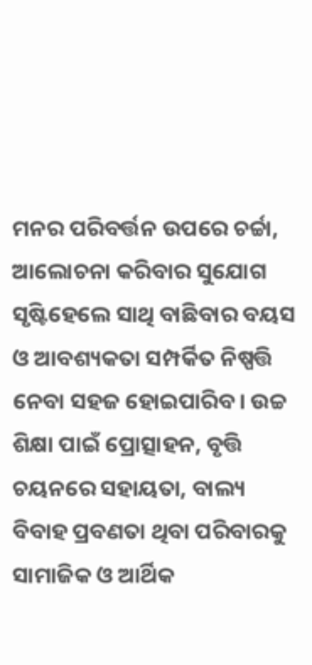ମନର ପରିବର୍ତ୍ତନ ଉପରେ ଚର୍ଚ୍ଚା, ଆଲୋଚନା କରିବାର ସୁଯୋଗ ସୃଷ୍ଟିହେଲେ ସାଥି ବାଛିବାର ବୟସ ଓ ଆବଶ୍ୟକତା ସମ୍ପର୍କିତ ନିଷ୍ପତ୍ତି ନେବା ସହଜ ହୋଇପାରିବ। ଉଚ୍ଚ ଶିକ୍ଷା ପାଇଁ ପ୍ରୋତ୍ସାହନ, ବୃତ୍ତି ଚୟନରେ ସହାୟତା, ବାଲ୍ୟ ବିବାହ ପ୍ରବଣତା ଥିବା ପରିବାରକୁ ସାମାଜିକ ଓ ଆର୍ଥିକ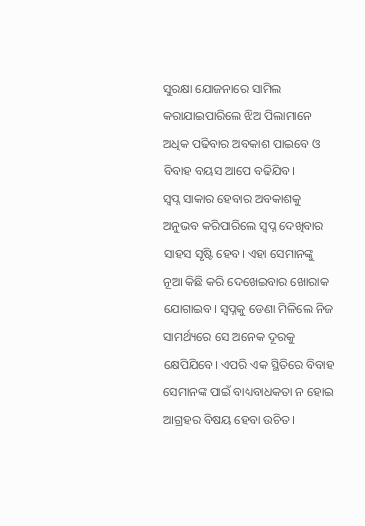ସୁରକ୍ଷା ଯୋଜନାରେ ସାମିଲ କରାଯାଇପାରିଲେ ଝିଅ ପିଲାମାନେ ଅଧିକ ପଢିବାର ଅବକାଶ ପାଇବେ ଓ ବିବାହ ବୟସ ଆପେ ବଢିଯିବ।
ସ୍ବପ୍ନ ସାକାର ହେବାର ଅବକାଶକୁ ଅନୁଭବ କରିପାରିଲେ ସ୍ବପ୍ନ ଦେଖିବାର ସାହସ ସୃଷ୍ଟି ହେବ। ଏହା ସେମାନଙ୍କୁ ନୂଆ କିଛି କରି ଦେଖେଇବାର ଖୋରାକ ଯୋଗାଇବ। ସ୍ବପ୍ନକୁ ଡେଣା ମିଳିଲେ ନିଜ ସାମର୍ଥ୍ୟରେ ସେ ଅନେକ ଦୂରକୁ କ୍ଷେପିଯିବେ। ଏପରି ଏକ ସ୍ଥିତିରେ ବିବାହ ସେମାନଙ୍କ ପାଇଁ ବାଧ୍ୟବାଧକତା ନ ହୋଇ ଆଗ୍ରହର ବିଷୟ ହେବା ଉଚିତ।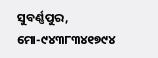ସୁବର୍ଣ୍ଣପୁର, ମୋ-୯୪୩୮୩୪୧୭୯୪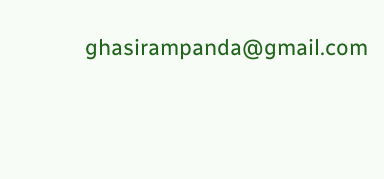ghasirampanda@gmail.com